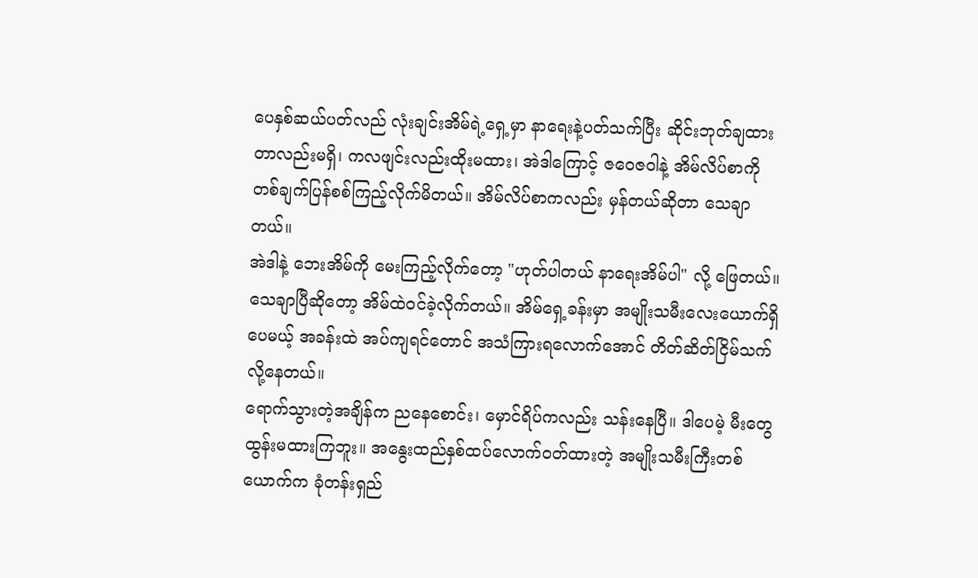ပေနှစ်ဆယ်ပတ်လည် လုံးချင်းအိမ်ရဲ့ရှေ့မှာ နာရေးနဲ့ပတ်သက်ပြီး ဆိုင်းဘုတ်ချထားတာလည်းမရှိ၊ ကလဖျင်းလည်းထိုးမထား၊ အဲဒါကြောင့် ဇဝေဇဝါနဲ့ အိမ်လိပ်စာကို တစ်ချက်ပြန်စစ်ကြည့်လိုက်မိတယ်။ အိမ်လိပ်စာကလည်း မှန်တယ်ဆိုတာ သေချာတယ်။
အဲဒါနဲ့ ဘေးအိမ်ကို မေးကြည့်လိုက်တော့ "ဟုတ်ပါတယ် နာရေးအိမ်ပါ" လို့ ဖြေတယ်။
သေချာပြီဆိုတော့ အိမ်ထဲဝင်ခဲ့လိုက်တယ်။ အိမ်ရှေ့ခန်းမှာ အမျိုးသမီးလေးယောက်ရှိပေမယ့် အခန်းထဲ အပ်ကျရင်တောင် အသံကြားရလောက်အောင် တိတ်ဆိတ်ငြိမ်သက်လို့နေတယ်။
ရောက်သွားတဲ့အချိန်က ညနေစောင်း၊ မှောင်ရိပ်ကလည်း သန်းနေပြီ။ ဒါပေမဲ့ မီးတွေထွန်းမထားကြဘူး။ အနွေးထည်နှစ်ထပ်လောက်ဝတ်ထားတဲ့ အမျိုးသမီးကြီးတစ်ယောက်က ခုံတန်းရှည်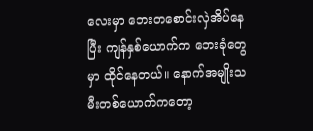လေးမှာ ဘေးတစောင်းလှဲအိပ်နေပြီး ကျန်နှစ်ယောက်က ဘေးခုံတွေမှာ ထိုင်နေတယ်။ နောက်အမျိုးသမီးတစ်ယောက်ကတော့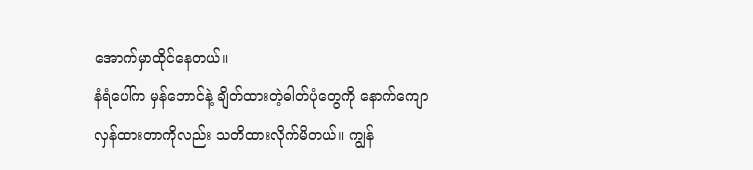အောက်မှာထိုင်နေတယ်။
နံရံပေါ်က မှန်ဘောင်နဲ့ ချိတ်ထားတဲ့ဓါတ်ပုံတွေကို နောက်ကျောလှန်ထားတာကိုလည်း သတိထားလိုက်မိတယ်။ ကျွန်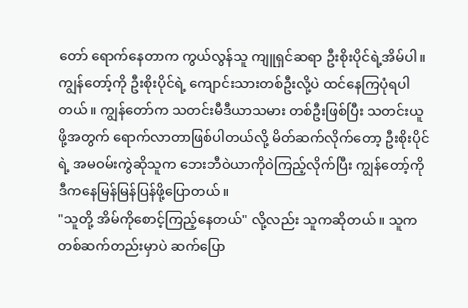တော် ရောက်နေတာက ကွယ်လွန်သူ ကျူရှင်ဆရာ ဦးစိုးပိုင်ရဲ့အိမ်ပါ။
ကျွန်တော့်ကို ဦးစိုးပိုင်ရဲ့ ကျောင်းသားတစ်ဦးလို့ပဲ ထင်နေကြပုံရပါတယ်။ ကျွန်တော်က သတင်းမီဒီယာသမား တစ်ဦးဖြစ်ပြီး သတင်းယူဖို့အတွက် ရောက်လာတာဖြစ်ပါတယ်လို့ မိတ်ဆက်လိုက်တော့ ဦးစိုးပိုင်ရဲ့ အမဝမ်းကွဲဆိုသူက ဘေးဘီဝဲယာကိုဝဲကြည့်လိုက်ပြီး ကျွန်တော့်ကို ဒီကနေမြန်မြန်ပြန်ဖို့ပြောတယ်။
"သူတို့ အိမ်ကိုစောင့်ကြည့်နေတယ်" လို့လည်း သူကဆိုတယ်။ သူက တစ်ဆက်တည်းမှာပဲ ဆက်ပြော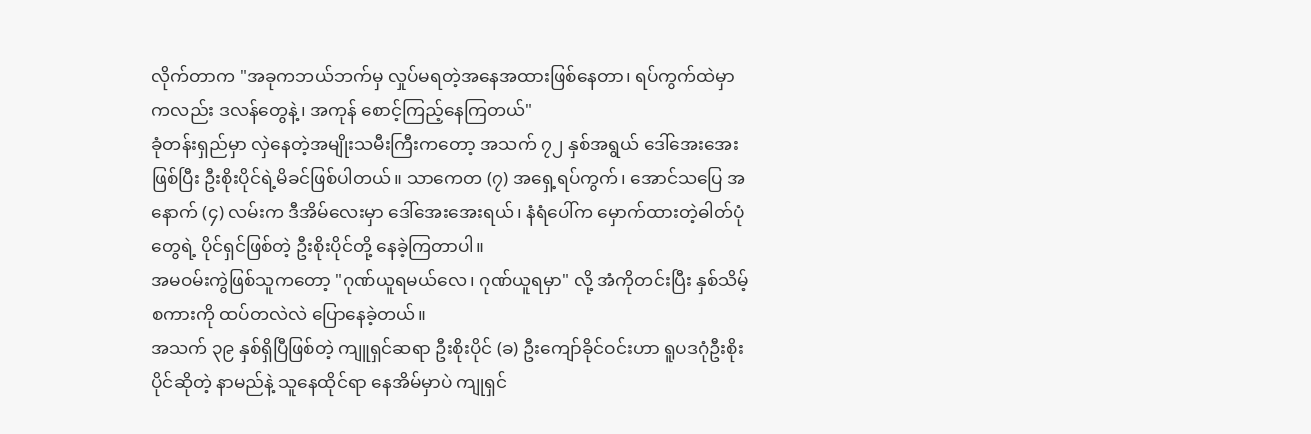လိုက်တာက "အခုကဘယ်ဘက်မှ လှုပ်မရတဲ့အနေအထားဖြစ်နေတာ၊ ရပ်ကွက်ထဲမှာကလည်း ဒလန်တွေနဲ့၊ အကုန် စောင့်ကြည့်နေကြတယ်"
ခုံတန်းရှည်မှာ လှဲနေတဲ့အမျိုးသမီးကြီးကတော့ အသက် ၇၂ နှစ်အရွယ် ဒေါ်အေးအေးဖြစ်ပြီး ဦးစိုးပိုင်ရဲ့မိခင်ဖြစ်ပါတယ်။ သာကေတ (၇) အရှေ့ရပ်ကွက်၊ အောင်သပြေ အနောက် (၄) လမ်းက ဒီအိမ်လေးမှာ ဒေါ်အေးအေးရယ်၊ နံရံပေါ်က မှောက်ထားတဲ့ဓါတ်ပုံတွေရဲ့ ပိုင်ရှင်ဖြစ်တဲ့ ဦးစိုးပိုင်တို့ နေခဲ့ကြတာပါ။
အမဝမ်းကွဲဖြစ်သူကတော့ "ဂုဏ်ယူရမယ်လေ၊ ဂုဏ်ယူရမှာ" လို့ အံကိုတင်းပြီး နှစ်သိမ့်စကားကို ထပ်တလဲလဲ ပြောနေခဲ့တယ်။
အသက် ၃၉ နှစ်ရှိပြီဖြစ်တဲ့ ကျူရှင်ဆရာ ဦးစိုးပိုင် (ခ) ဦးကျော်ခိုင်ဝင်းဟာ ရူပဒဂုံဦးစိုးပိုင်ဆိုတဲ့ နာမည်နဲ့ သူနေထိုင်ရာ နေအိမ်မှာပဲ ကျုရှင်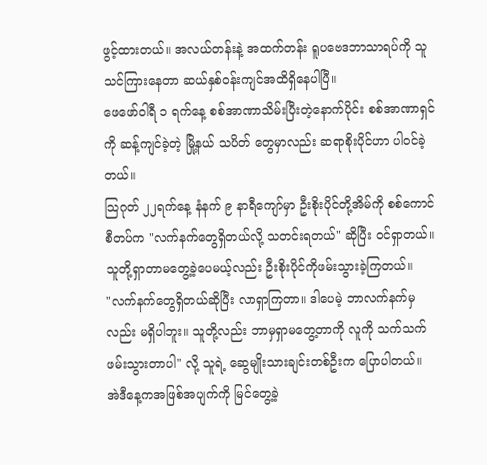ဖွင့်ထားတယ်။ အလယ်တန်းနဲ့ အထက်တန်း ရူပဗေဒဘာသာရပ်ကို သူသင်ကြားနေတာ ဆယ်နှစ်ဝန်းကျင်အထိရှိနေပါပြီ။
ဖေဖော်ဝါရီ ၁ ရက်နေ့ စစ်အာဏာသိမ်းပြီးတဲ့နောက်ပိုင်း စစ်အာဏာရှင်ကို ဆန့်ကျင်ခဲ့တဲ့ မြို့နယ် သပိတ် တွေမှာလည်း ဆရာစိုးပိုင်ဟာ ပါဝင်ခဲ့တယ်။
သြဂုတ် ၂၂ရက်နေ့ နံနက် ၉ နာရီကျော်မှာ ဦးစိုးပိုင်တို့အိမ်ကို စစ်ကောင်စီတပ်က "လက်နက်တွေရှိတယ်လို့ သတင်းရတယ်" ဆိုပြီး ဝင်ရှာတယ်။ သူတို့ရှာတာမတွေ့ခဲ့ပေမယ့်လည်း ဦးစိုးပိုင်ကိုဖမ်းသွားခဲ့ကြတယ်။
"လက်နက်တွေရှိတယ်ဆိုပြီး လာရှာကြတာ။ ဒါပေမဲ့ ဘာလက်နက်မှလည်း မရှိပါဘူး။ သူတို့လည်း ဘာမှရှာမတွေ့တာကို လူကို သက်သက်ဖမ်းသွားတာပါ" လို့ သူရဲ့ ဆွေမျိုးသားချင်းတစ်ဦးက ပြောပါတယ်။
အဲဒီနေ့ကအဖြစ်အပျက်ကို မြင်တွေ့ခဲ့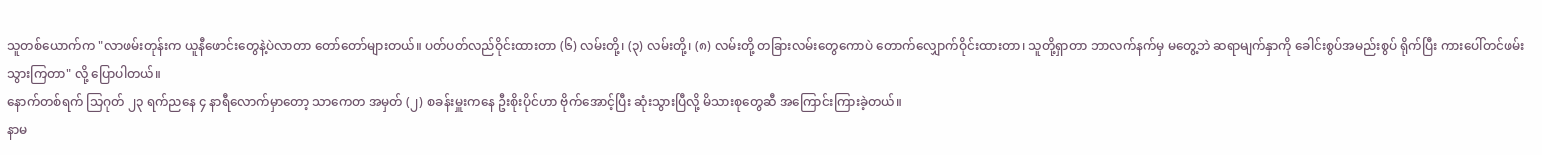သူတစ်ယောက်က "လာဖမ်းတုန်းက ယူနီဖောင်းတွေနဲ့ပဲလာတာ တော်တော်များတယ်။ ပတ်ပတ်လည်ဝိုင်းထားတာ (၆) လမ်းတို့၊ (၃) လမ်းတို့၊ (၈) လမ်းတို့ တခြားလမ်းတွေကောပဲ တောက်လျှောက်ဝိုင်းထားတာ၊ သူတို့ရှာတာ ဘာလက်နက်မှ မတွေ့ဘဲ ဆရာမျက်နှာကို ခေါင်းစွပ်အမည်းစွပ် ရိုက်ပြီး ကားပေါ်တင်ဖမ်းသွားကြတာ" လို့ ပြောပါတယ်။
နောက်တစ်ရက် သြဂုတ် ၂၃ ရက်ညနေ ၄ နာရီလောက်မှာတော့ သာကေတ အမှတ် (၂) စခန်းမှူးကနေ ဦးစိုးပိုင်ဟာ ဗိုက်အောင့်ပြီး ဆုံးသွားပြီလို့ မိသားစုတွေဆီ အကြောင်းကြားခဲ့တယ်။
နာမ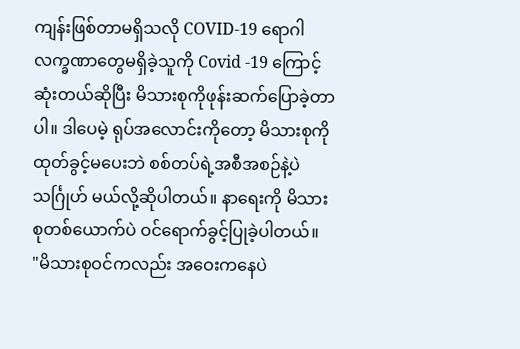ကျန်းဖြစ်တာမရှိသလို COVID-19 ရောဂါ လက္ခဏာတွေမရှိခဲ့သူကို Covid -19 ကြောင့်ဆုံးတယ်ဆိုပြီး မိသားစုကိုဖုန်းဆက်ပြောခဲ့တာပါ။ ဒါပေမဲ့ ရုပ်အလောင်းကိုတော့ မိသားစုကိုထုတ်ခွင့်မပေးဘဲ စစ်တပ်ရဲ့အစီအစဉ်နဲ့ပဲ သင်္ဂြုဟ် မယ်လို့ဆိုပါတယ်။ နာရေးကို မိသားစုတစ်ယောက်ပဲ ဝင်ရောက်ခွင့်ပြုခဲ့ပါတယ်။
"မိသားစုဝင်ကလည်း အဝေးကနေပဲ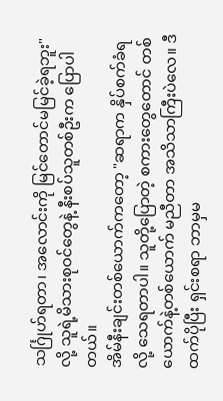သင်္ဂြုဟ်ရတာ၊ အလောင်းကို မြင်တောင်မမြင်ခဲ့ရဘူး" လို့ သူရဲ့မိသားစုဝင်တွေနဲ့ နီးစပ်သူတစ်ဦးက ပြောပါတယ်။
အိမ်နီးချင်းတစ်ယောက်ကတော့ "ဆရာက နှိပ်စက်ခံရလို့ သေရတာပါ။ သူတို့ပြောတဲ့ စကားတွေတောင် တစ်ယောက်နဲ့တစ်ယောက် မညီတာ အသိသာကြီးပဲလေ။ ဒီထက်ပိုပြီး ရှင်းစရာ ဘာမှမ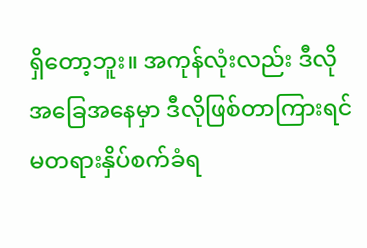ရှိတော့ဘူး။ အကုန်လုံးလည်း ဒီလိုအခြေအနေမှာ ဒီလိုဖြစ်တာကြားရင် မတရားနှိပ်စက်ခံရ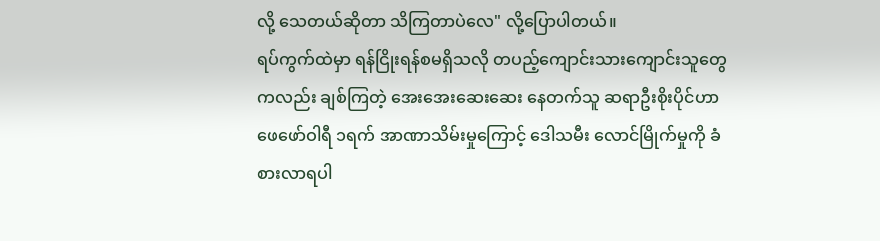လို့ သေတယ်ဆိုတာ သိကြတာပဲလေ" လို့ပြောပါတယ်။
ရပ်ကွက်ထဲမှာ ရန်ငြိုးရန်စမရှိသလို တပည့်ကျောင်းသားကျောင်းသူတွေကလည်း ချစ်ကြတဲ့ အေးအေးဆေးဆေး နေတက်သူ ဆရာဦးစိုးပိုင်ဟာ ဖေဖော်ဝါရီ ၁ရက် အာဏာသိမ်းမှုကြောင့် ဒေါသမီး လောင်မြိုက်မှုကို ခံစားလာရပါ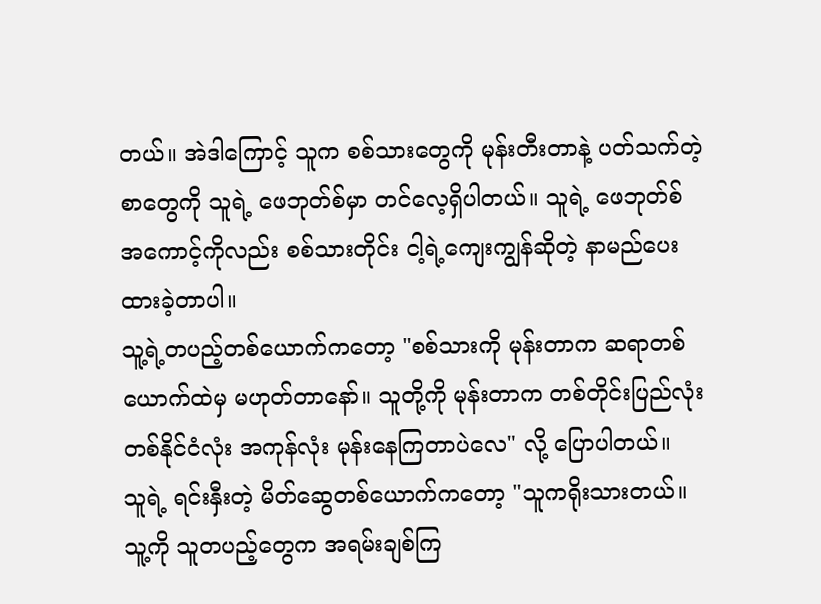တယ်။ အဲဒါကြောင့် သူက စစ်သားတွေကို မုန်းတီးတာနဲ့ ပတ်သက်တဲ့စာတွေကို သူရဲ့ ဖေဘုတ်စ်မှာ တင်လေ့ရှိပါတယ်။ သူရဲ့ ဖေဘုတ်စ်အကောင့်ကိုလည်း စစ်သားတိုင်း ငါ့ရဲ့ကျေးကျွန်ဆိုတဲ့ နာမည်ပေးထားခဲ့တာပါ။
သူ့ရဲ့တပည့်တစ်ယောက်ကတော့ "စစ်သားကို မုန်းတာက ဆရာတစ်ယောက်ထဲမှ မဟုတ်တာနော်။ သူတို့ကို မုန်းတာက တစ်တိုင်းပြည်လုံး တစ်နိုင်ငံလုံး အကုန်လုံး မုန်းနေကြတာပဲလေ" လို့ ပြောပါတယ်။
သူရဲ့ ရင်းနှီးတဲ့ မိတ်ဆွေတစ်ယောက်ကတော့ "သူကရိုးသားတယ်။ သူ့ကို သူတပည့်တွေက အရမ်းချစ်ကြ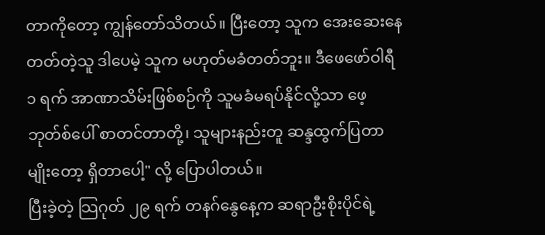တာကိုတော့ ကျွန်တော်သိတယ်။ ပြီးတော့ သူက အေးဆေးနေတတ်တဲ့သူ ဒါပေမဲ့ သူက မဟုတ်မခံတတ်ဘူး။ ဒီဖေဖော်ဝါရီ ၁ ရက် အာဏာသိမ်းဖြစ်စဉ်ကို သူမခံမရပ်နိုင်လို့သာ ဖေ့ဘုတ်စ်ပေါ် စာတင်တာတို့၊ သူများနည်းတူ ဆန္ဒထွက်ပြတာမျိုးတော့ ရှိတာပေါ့" လို့ ပြောပါတယ်။
ပြီးခဲ့တဲ့ သြဂုတ် ၂၉ ရက် တနဂ်နွေနေ့က ဆရာဦးစိုးပိုင်ရဲ့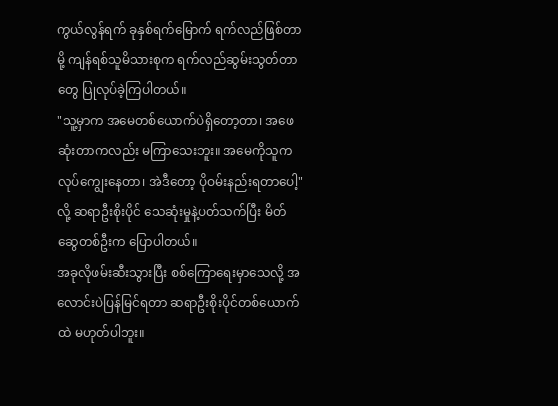ကွယ်လွန်ရက် ခုနှစ်ရက်မြောက် ရက်လည်ဖြစ်တာမို့ ကျန်ရစ်သူမိသားစုက ရက်လည်ဆွမ်းသွတ်တာတွေ ပြုလုပ်ခဲ့ကြပါတယ်။
"သူ့မှာက အမေတစ်ယောက်ပဲရှိတော့တာ၊ အဖေဆုံးတာကလည်း မကြာသေးဘူး။ အမေကိုသူက လုပ်ကျွေးနေတာ၊ အဲဒီတော့ ပိုဝမ်းနည်းရတာပေါ့" လို့ ဆရာဦးစိုးပိုင် သေဆုံးမှုနဲ့ပတ်သက်ပြီး မိတ်ဆွေတစ်ဦးက ပြောပါတယ်။
အခုလိုဖမ်းဆီးသွားပြီး စစ်ကြောရေးမှာသေလို့ အလောင်းပဲပြန်မြင်ရတာ ဆရာဦးစိုးပိုင်တစ်ယောက်ထဲ မဟုတ်ပါဘူး။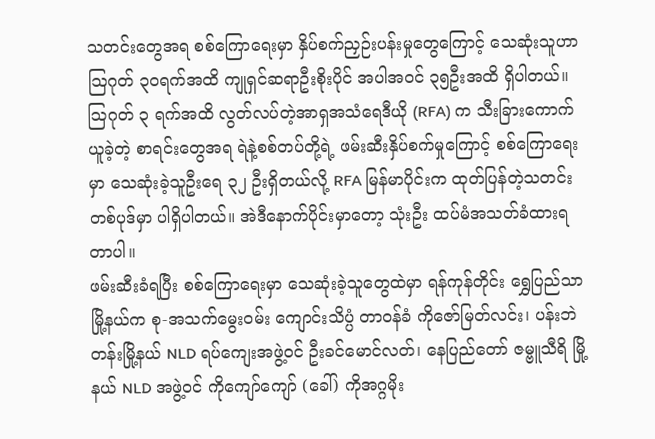သတင်းတွေအရ စစ်ကြောရေးမှာ နှိပ်စက်ညှဉ်းပန်းမှုတွေကြောင့် သေဆုံးသူဟာ သြဂုတ် ၃၀ရက်အထိ ကျုရှင်ဆရာဦးစိုးပိုင် အပါအဝင် ၃၅ဦးအထိ ရှိပါတယ်။
သြဂုတ် ၃ ရက်အထိ လွတ်လပ်တဲ့အာရှအသံရေဒီယို (RFA) က သီးခြားကောက်ယူခဲ့တဲ့ စာရင်းတွေအရ ရဲနဲ့စစ်တပ်တို့ရဲ့ ဖမ်းဆီးနှိပ်စက်မှုကြောင့် စစ်ကြောရေးမှာ သေဆုံးခဲ့သူဦးရေ ၃၂ ဦးရှိတယ်လို့ RFA မြန်မာပိုင်းက ထုတ်ပြန်တဲ့သတင်းတစ်ပုဒ်မှာ ပါရှိပါတယ်။ အဲဒီနောက်ပိုင်းမှာတော့ သုံးဦး ထပ်မံအသတ်ခံထားရတာပါ။
ဖမ်းဆီးခံရပြီး စစ်ကြောရေးမှာ သေဆုံးခဲ့သူတွေထဲမှာ ရန်ကုန်တိုင်း ရွှေပြည်သာမြို့နယ်က စု-အသက်မွေးဝမ်း ကျောင်းသိပ္ပံ တာဝန်ခံ ကိုဇော်မြတ်လင်း၊ ပန်းဘဲတန်းမြို့နယ် NLD ရပ်ကျေးအဖွဲ့ဝင် ဦးခင်မောင်လတ်၊ နေပြည်တော် ဇမ္ဗူသီရိ မြို့နယ် NLD အဖွဲ့ဝင် ကိုကျော်ကျော် (ခေါ်) ကိုအဂ္ဂမိုး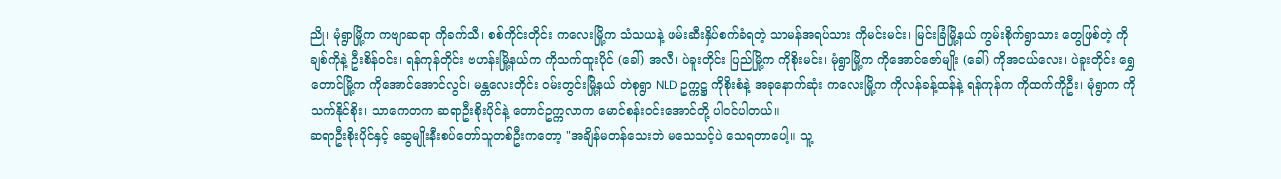ညို၊ မုံရွာမြို့က ကဗျာဆရာ ကိုခက်သီ၊ စစ်ကိုင်းတိုင်း ကလေးမြို့က သံသယနဲ့ ဖမ်းဆီးနှိပ်စက်ခံရတဲ့ သာမန်အရပ်သား ကိုမင်းမင်း၊ မြင်းခြံမြို့နယ် ကွမ်းစိုက်ရွာသား တွေဖြစ်တဲ့ ကိုချစ်ကိုနဲ့ ဦးစိန်ဝင်း၊ ရန်ကုန်တိုင်း ဗဟန်းမြို့နယ်က ကိုသက်ထူးပိုင် (ခေါ်) အလီ၊ ပဲခူးတိုင်း ပြည်မြို့က ကိုစိုးမင်း၊ မုံရွာမြို့က ကိုအောင်ဇော်မျိုး (ခေါ်) ကိုအငယ်လေး၊ ပဲခူးတိုင်း ရွှေတောင်မြို့က ကိုအောင်အောင်လွင်၊ မန္တလေးတိုင်း ဝမ်းတွင်းမြို့နယ် တဲစုရွာ NLD ဥက္ကဋ္ဌ ကိုစိုးစံနဲ့ အခုနောက်ဆုံး ကလေးမြို့က ကိုလန်ခန့်ထန်နဲ့ ရန်ကုန်က ကိုထက်ကိုဦး၊ မုံရွာက ကိုသက်နိုင်စိုး၊ သာကေတက ဆရာဦးစိုးပိုင်နဲ့ တောင်ဥက္ကလာက မောင်စန်းဝင်းအောင်တို့ ပါဝင်ပါတယ်။
ဆရာဦးစိုးပိုင်နှင့် ဆွေမျိုးနီးစပ်တော်သူတစ်ဦးကတော့ "အချိန်မတန်သေးဘဲ မသေသင့်ပဲ သေရတာပေါ့။ သူ့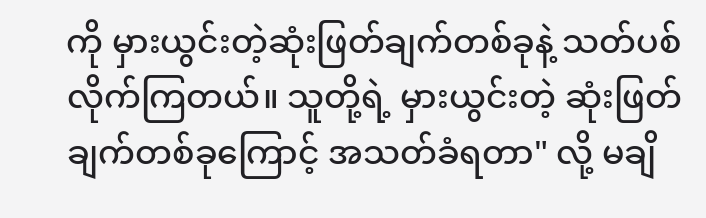ကို မှားယွင်းတဲ့ဆုံးဖြတ်ချက်တစ်ခုနဲ့ သတ်ပစ်လိုက်ကြတယ်။ သူတို့ရဲ့ မှားယွင်းတဲ့ ဆုံးဖြတ်ချက်တစ်ခုကြောင့် အသတ်ခံရတာ" လို့ မချိ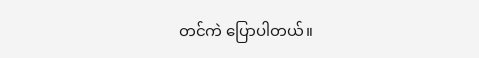တင်ကဲ ပြောပါတယ်။